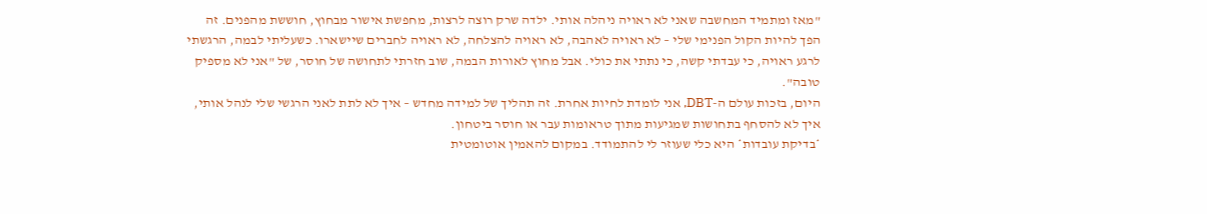"מאז ומתמיד המחשבה שאני לא ראויה ניהלה אותי. ילדה שרק רוצה לרצות, מחפשת אישור מבחוץ, חוששת מהפנים. זה הפך להיות הקול הפנימי שלי – לא ראויה לאהבה, לא ראויה להצלחה, לא ראויה לחברים שיישארו. כשעליתי לבמה, הרגשתי לרגע ראויה, כי עבדתי קשה, כי נתתי את כולי. אבל מחוץ לאורות הבמה, שוב חזרתי לתחושה של חוסר, של "אני לא מספיק טובה".
היום, בזכות עולם ה-DBT, אני לומדת לחיות אחרת. זה תהליך של למידה מחדש – איך לא לתת לאני הרגשי שלי לנהל אותי, איך לא להסחף בתחושות שמגיעות מתוך טראומות עבר או חוסר ביטחון.
*בדיקת עובדות* היא כלי שעוזר לי להתמודד. במקום להאמין אוטומטית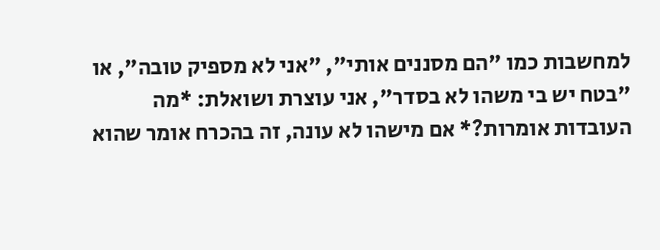למחשבות כמו "הם מסננים אותי", "אני לא מספיק טובה", או "בטח יש בי משהו לא בסדר", אני עוצרת ושואלת: *מה העובדות אומרות?* אם מישהו לא עונה, זה בהכרח אומר שהוא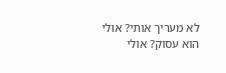לא מעריך אותי? אולי הוא עסוק? אולי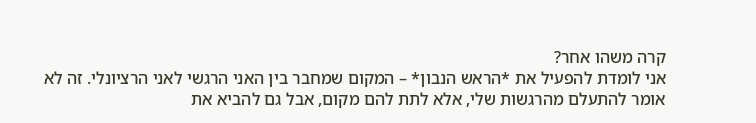קרה משהו אחר?
אני לומדת להפעיל את *הראש הנבון* – המקום שמחבר בין האני הרגשי לאני הרציונלי. זה לא אומר להתעלם מהרגשות שלי, אלא לתת להם מקום, אבל גם להביא את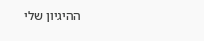ההיגיון שלי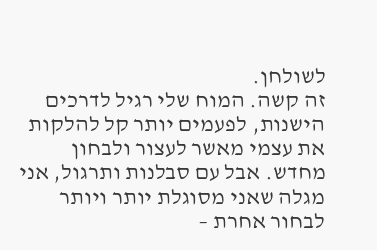לשולחן.
זה קשה. המוח שלי רגיל לדרכים הישנות, לפעמים יותר קל להלקות את עצמי מאשר לעצור ולבחון מחדש. אבל עם סבלנות ותרגול, אני מגלה שאני מסוגלת יותר ויותר לבחור אחרת –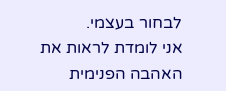לבחור בעצמי.
אני לומדת לראות את האהבה הפנימית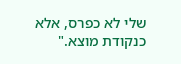שלי לא כפרס, אלא כנקודת מוצא."